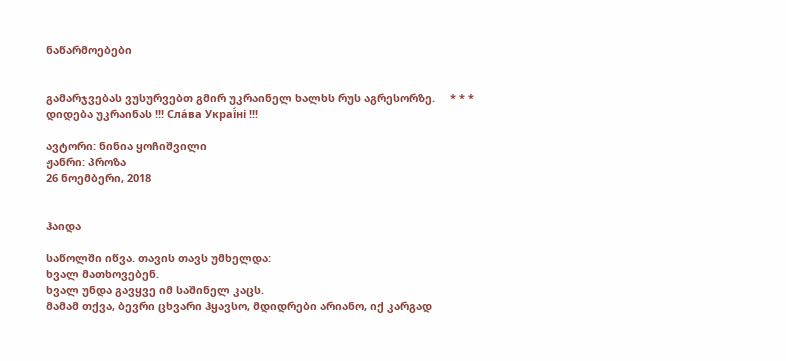ნაწარმოებები


გამარჯვებას ვუსურვებთ გმირ უკრაინელ ხალხს რუს აგრესორზე.     * * *     დიდება უკრაინას !!! Сла́ва Украї́ні !!!

ავტორი: ნინია ყოჩიშვილი
ჟანრი: პროზა
26 ნოემბერი, 2018


ჰაიდა

საწოლში იწვა. თავის თავს უმხელდა:
ხვალ მათხოვებენ.
ხვალ უნდა გავყვე იმ საშინელ კაცს.
მამამ თქვა, ბევრი ცხვარი ჰყავსო, მდიდრები არიანო, იქ კარგად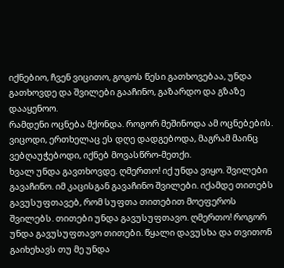იქნებიო, ჩვენ ვიცითო, გოგოს წესი გათხოვებაა, უნდა გათხოვდე და შვილები გააჩინო, გაზარდო და გზაზე დააყენოო.
რამდენი ოცნება მქონდა. როგორ მეშინოდა ამ ოცნებების. ვიცოდი, ერთხელაც ეს დღე დადგებოდა, მაგრამ მაინც ვებღაუჭებოდი, იქნებ მოვასწრო-მეთქი.
ხვალ უნდა გავთხოვდე. ღმერთო! იქ უნდა ვიყო. შვილები გავაჩინო. იმ კაცისგან გავაჩინო შვილები. იქამდე თითებს გავუსუფთავებ, რომ სუფთა თითებით მოეფეროს შვილებს. თითები უნდა გავუსუფთავო. ღმერთო! როგორ უნდა გავუსუფთავო თითები. წყალი დავუსხა და თვითონ გაიხეხავს თუ მე უნდა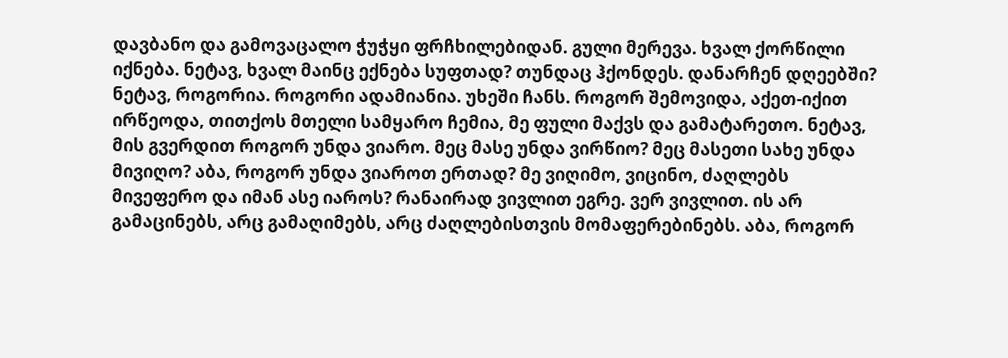დავბანო და გამოვაცალო ჭუჭყი ფრჩხილებიდან. გული მერევა. ხვალ ქორწილი იქნება. ნეტავ, ხვალ მაინც ექნება სუფთად? თუნდაც ჰქონდეს. დანარჩენ დღეებში? ნეტავ, როგორია. როგორი ადამიანია. უხეში ჩანს. როგორ შემოვიდა, აქეთ-იქით ირწეოდა, თითქოს მთელი სამყარო ჩემია, მე ფული მაქვს და გამატარეთო. ნეტავ, მის გვერდით როგორ უნდა ვიარო. მეც მასე უნდა ვირწიო? მეც მასეთი სახე უნდა მივიღო? აბა, როგორ უნდა ვიაროთ ერთად? მე ვიღიმო, ვიცინო, ძაღლებს მივეფერო და იმან ასე იაროს? რანაირად ვივლით ეგრე. ვერ ვივლით. ის არ გამაცინებს, არც გამაღიმებს, არც ძაღლებისთვის მომაფერებინებს. აბა, როგორ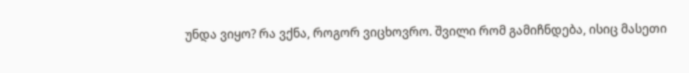უნდა ვიყო? რა ვქნა, როგორ ვიცხოვრო. შვილი რომ გამიჩნდება, ისიც მასეთი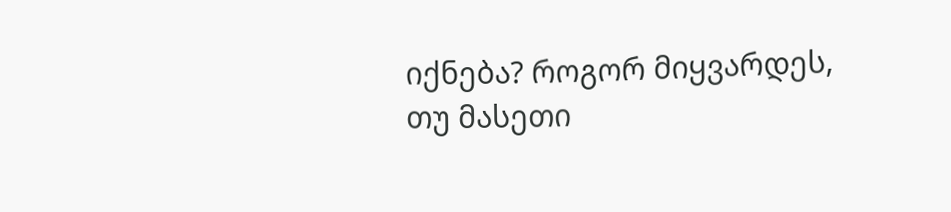იქნება? როგორ მიყვარდეს, თუ მასეთი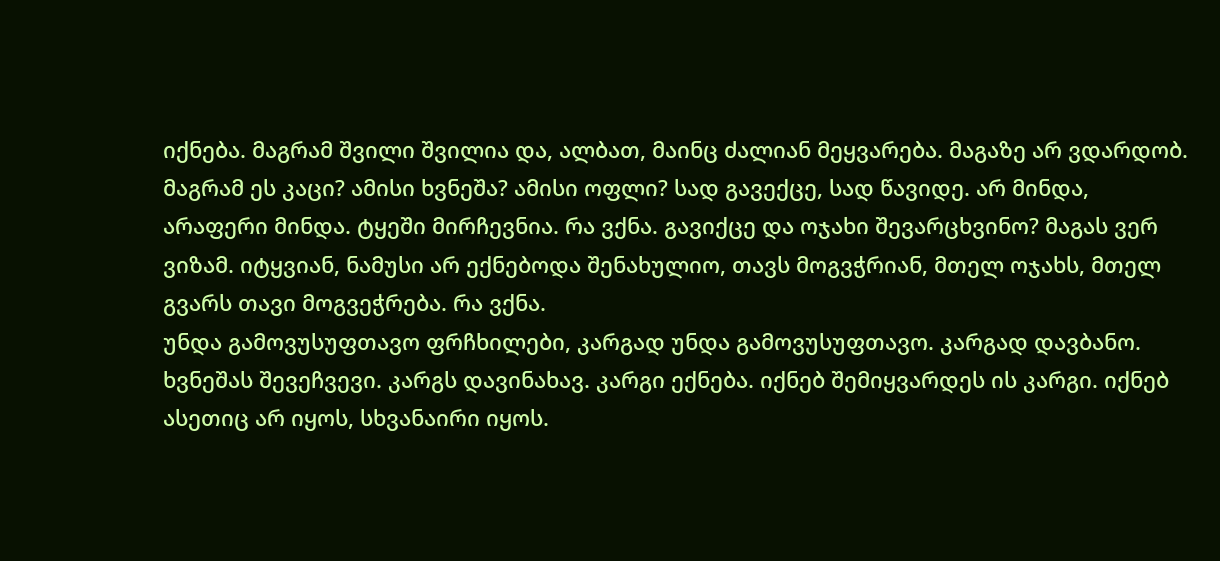იქნება. მაგრამ შვილი შვილია და, ალბათ, მაინც ძალიან მეყვარება. მაგაზე არ ვდარდობ. მაგრამ ეს კაცი? ამისი ხვნეშა? ამისი ოფლი? სად გავექცე, სად წავიდე. არ მინდა, არაფერი მინდა. ტყეში მირჩევნია. რა ვქნა. გავიქცე და ოჯახი შევარცხვინო? მაგას ვერ ვიზამ. იტყვიან, ნამუსი არ ექნებოდა შენახულიო, თავს მოგვჭრიან, მთელ ოჯახს, მთელ გვარს თავი მოგვეჭრება. რა ვქნა.
უნდა გამოვუსუფთავო ფრჩხილები, კარგად უნდა გამოვუსუფთავო. კარგად დავბანო. ხვნეშას შევეჩვევი. კარგს დავინახავ. კარგი ექნება. იქნებ შემიყვარდეს ის კარგი. იქნებ ასეთიც არ იყოს, სხვანაირი იყოს.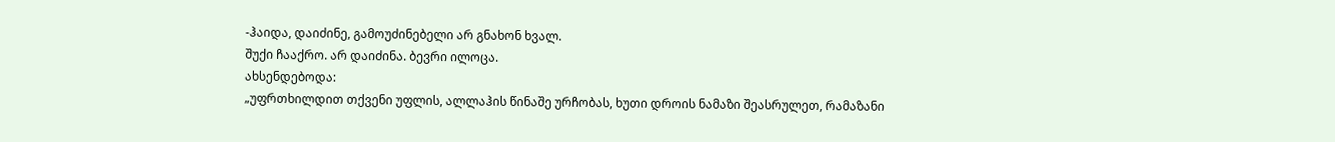-ჰაიდა, დაიძინე, გამოუძინებელი არ გნახონ ხვალ.
შუქი ჩააქრო. არ დაიძინა. ბევრი ილოცა.
ახსენდებოდა:
„უფრთხილდით თქვენი უფლის, ალლაჰის წინაშე ურჩობას, ხუთი დროის ნამაზი შეასრულეთ, რამაზანი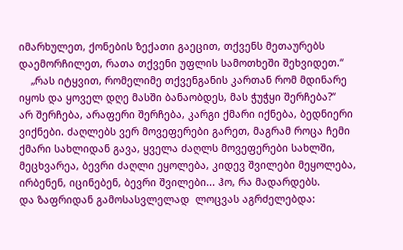იმარხულეთ, ქონების ზექათი გაეცით, თქვენს მეთაურებს დაემორჩილეთ, რათა თქვენი უფლის სამოთხეში შეხვიდეთ.“
    „რას იტყვით, რომელიმე თქვენგანის კართან რომ მდინარე იყოს და ყოველ დღე მასში ბანაობდეს, მას ჭუჭყი შერჩება?“
არ შერჩება, არაფერი შერჩება, კარგი ქმარი იქნება, ბედნიერი ვიქნები. ძაღლებს ვერ მოვეფერები გარეთ, მაგრამ როცა ჩემი ქმარი სახლიდან გავა, ყველა ძაღლს მოვეფერები სახლში, მეცხვარეა, ბევრი ძაღლი ეყოლება, კიდევ შვილები მეყოლება, ირბენენ, იცინებენ, ბევრი შვილები... ჰო, რა მადარდებს.
და ზაფრიდან გამოსასვლელად  ლოცვას აგრძელებდა: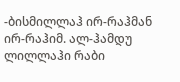-ბისმილლაჰ ირ-რაჰმან ირ-რაჰიმ. ალ-ჰამდუ ლილლაჰი რაბი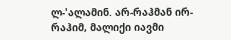ლ-'ალამინ. არ-რაჰმან ირ-რაჰიმ, მალიქი იავმი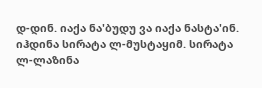დ-დინ. იაქა ნა'ბუდუ ვა იაქა ნასტა'ინ. იჰდინა სირატა ლ-მუსტაყიმ. სირატა ლ-ლაზინა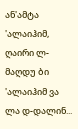ან'ამტა 'ალაიჰიმ, ღაირი ლ-მაღდუ ბი 'ალაიჰიმ ვა ლა დ-დალინ...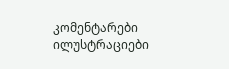კომენტარები ილუსტრაციები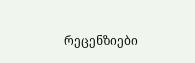რეცენზიები